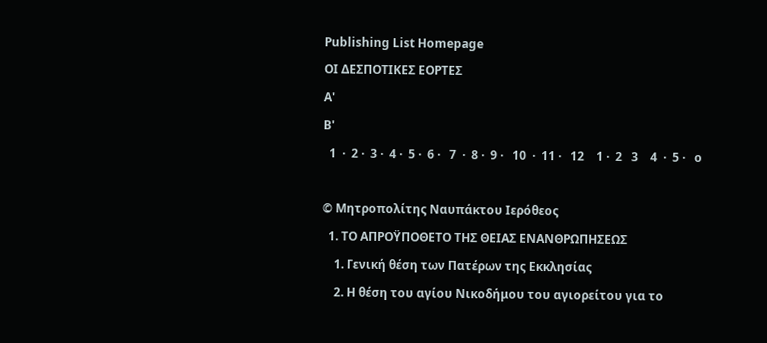Publishing List Homepage
ΟΙ ΔΕΣΠΟΤΙΚΕΣ ΕΟΡΤΕΣ
Α'
Β'
  1  ·  2 ·  3 ·  4 ·  5 ·  6 ·   7  ·  8 ·  9 ·   10  ·  11 ·   12    1 ·  2   3    4  ·  5 ·   o

© Μητροπολίτης Ναυπάκτου Ιερόθεος
  1. ΤΟ ΑΠΡΟΫΠΟΘΕΤΟ ΤΗΣ ΘΕΙΑΣ ΕΝΑΝΘΡΩΠΗΣΕΩΣ
    1. Γενική θέση των Πατέρων της Εκκλησίας
    2. Η θέση του αγίου Νικοδήμου του αγιορείτου για το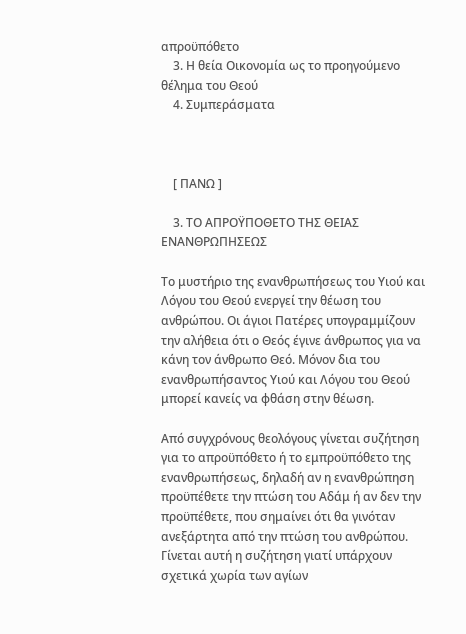απροϋπόθετο
    3. Η θεία Οικονομία ως το προηγούμενο θέλημα του Θεού
    4. Συμπεράσματα



    [ ΠΑΝΩ ]

    3. ΤΟ ΑΠΡΟΫΠΟΘΕΤΟ ΤΗΣ ΘΕΙΑΣ ΕΝΑΝΘΡΩΠΗΣΕΩΣ

Το μυστήριο της ενανθρωπήσεως του Υιού και Λόγου του Θεού ενεργεί την θέωση του ανθρώπου. Οι άγιοι Πατέρες υπογραμμίζουν την αλήθεια ότι ο Θεός έγινε άνθρωπος για να κάνη τον άνθρωπο Θεό. Μόνον δια του ενανθρωπήσαντος Υιού και Λόγου του Θεού μπορεί κανείς να φθάση στην θέωση.

Από συγχρόνους θεολόγους γίνεται συζήτηση για το απροϋπόθετο ή το εμπροϋπόθετο της ενανθρωπήσεως, δηλαδή αν η ενανθρώπηση προϋπέθετε την πτώση του Αδάμ ή αν δεν την προϋπέθετε, που σημαίνει ότι θα γινόταν ανεξάρτητα από την πτώση του ανθρώπου. Γίνεται αυτή η συζήτηση γιατί υπάρχουν σχετικά χωρία των αγίων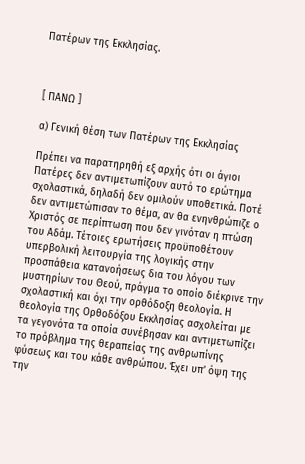Πατέρων της Εκκλησίας.



[ ΠΑΝΩ ]

α) Γενική θέση των Πατέρων της Εκκλησίας

Πρέπει να παρατηρηθή εξ αρχής ότι οι άγιοι Πατέρες δεν αντιμετωπίζουν αυτό το ερώτημα σχολαστικά, δηλαδή δεν ομιλούν υποθετικά. Ποτέ δεν αντιμετώπισαν το θέμα, αν θα ενηνθρώπιζε ο Χριστός σε περίπτωση που δεν γινόταν η πτώση του Αδάμ. Τέτοιες ερωτήσεις προϋποθέτουν υπερβολική λειτουργία της λογικής στην προσπάθεια κατανοήσεως δια του λόγου των μυστηρίων του Θεού, πράγμα το οποίο διέκρινε την σχολαστική και όχι την ορθόδοξη θεολογία. Η θεολογία της Ορθοδόξου Εκκλησίας ασχολείται με τα γεγονότα τα οποία συνέβησαν και αντιμετωπίζει το πρόβλημα της θεραπείας της ανθρωπίνης φύσεως και του κάθε ανθρώπου. Έχει υπ’ όψη της την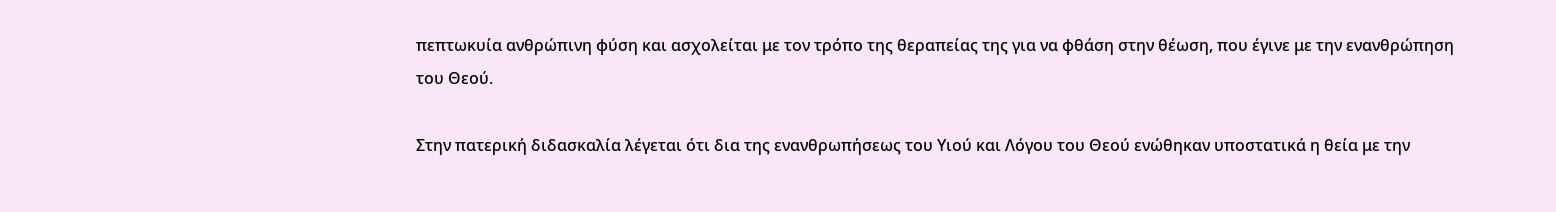πεπτωκυία ανθρώπινη φύση και ασχολείται με τον τρόπο της θεραπείας της για να φθάση στην θέωση, που έγινε με την ενανθρώπηση του Θεού.

Στην πατερική διδασκαλία λέγεται ότι δια της ενανθρωπήσεως του Υιού και Λόγου του Θεού ενώθηκαν υποστατικά η θεία με την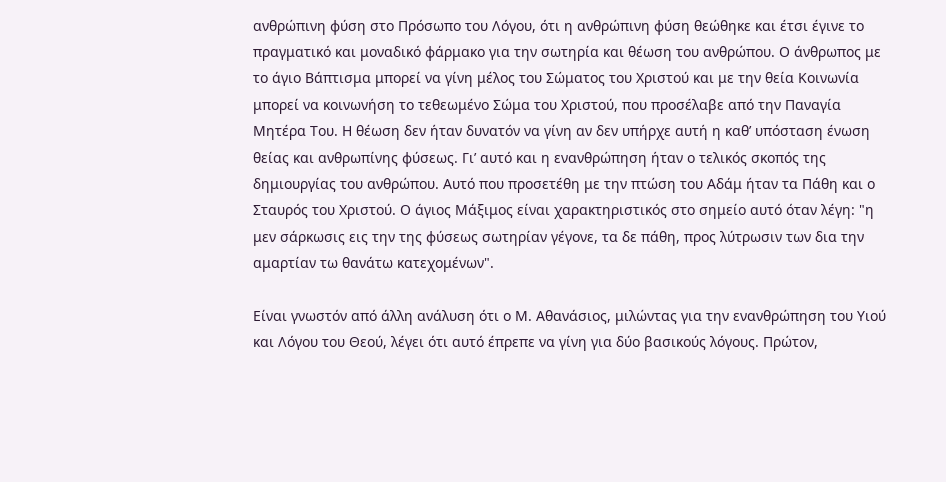ανθρώπινη φύση στο Πρόσωπο του Λόγου, ότι η ανθρώπινη φύση θεώθηκε και έτσι έγινε το πραγματικό και μοναδικό φάρμακο για την σωτηρία και θέωση του ανθρώπου. Ο άνθρωπος με το άγιο Βάπτισμα μπορεί να γίνη μέλος του Σώματος του Χριστού και με την θεία Κοινωνία μπορεί να κοινωνήση το τεθεωμένο Σώμα του Χριστού, που προσέλαβε από την Παναγία Μητέρα Του. Η θέωση δεν ήταν δυνατόν να γίνη αν δεν υπήρχε αυτή η καθ’ υπόσταση ένωση θείας και ανθρωπίνης φύσεως. Γι’ αυτό και η ενανθρώπηση ήταν ο τελικός σκοπός της δημιουργίας του ανθρώπου. Αυτό που προσετέθη με την πτώση του Αδάμ ήταν τα Πάθη και ο Σταυρός του Χριστού. Ο άγιος Μάξιμος είναι χαρακτηριστικός στο σημείο αυτό όταν λέγη: "η μεν σάρκωσις εις την της φύσεως σωτηρίαν γέγονε, τα δε πάθη, προς λύτρωσιν των δια την αμαρτίαν τω θανάτω κατεχομένων".

Είναι γνωστόν από άλλη ανάλυση ότι ο Μ. Αθανάσιος, μιλώντας για την ενανθρώπηση του Υιού και Λόγου του Θεού, λέγει ότι αυτό έπρεπε να γίνη για δύο βασικούς λόγους. Πρώτον,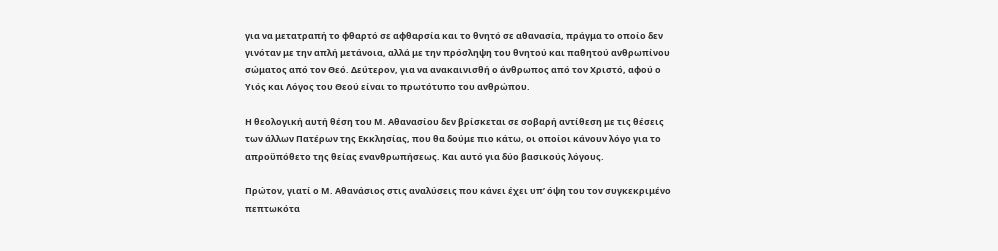για να μετατραπή το φθαρτό σε αφθαρσία και το θνητό σε αθανασία, πράγμα το οποίο δεν γινόταν με την απλή μετάνοια, αλλά με την πρόσληψη του θνητού και παθητού ανθρωπίνου σώματος από τον Θεό. Δεύτερον, για να ανακαινισθή ο άνθρωπος από τον Χριστό, αφού ο Υιός και Λόγος του Θεού είναι το πρωτότυπο του ανθρώπου.

Η θεολογική αυτή θέση του Μ. Αθανασίου δεν βρίσκεται σε σοβαρή αντίθεση με τις θέσεις των άλλων Πατέρων της Εκκλησίας, που θα δούμε πιο κάτω, οι οποίοι κάνουν λόγο για το απροϋπόθετο της θείας ενανθρωπήσεως. Και αυτό για δύο βασικούς λόγους.

Πρώτον, γιατί ο Μ. Αθανάσιος στις αναλύσεις που κάνει έχει υπ’ όψη του τον συγκεκριμένο πεπτωκότα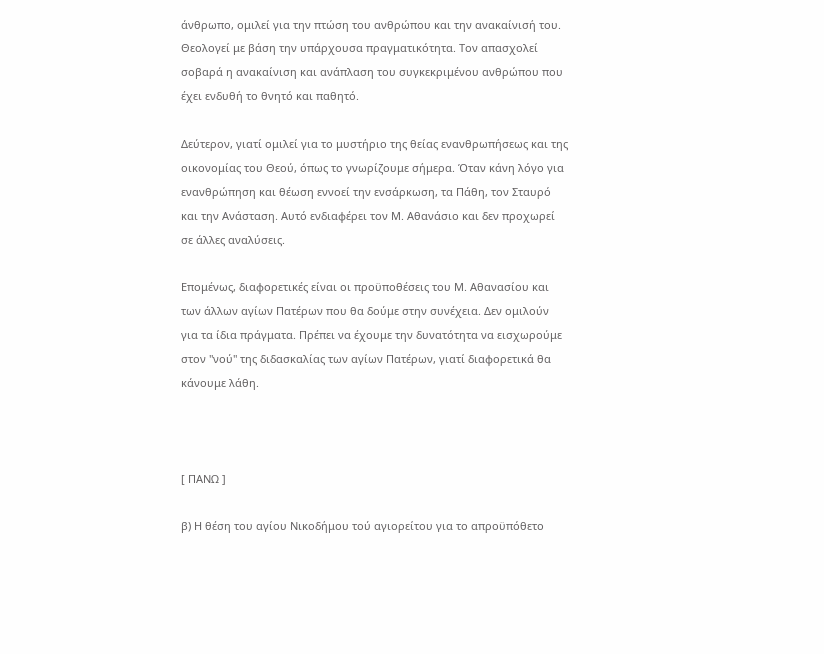άνθρωπο, ομιλεί για την πτώση του ανθρώπου και την ανακαίνισή του. Θεολογεί με βάση την υπάρχουσα πραγματικότητα. Τον απασχολεί σοβαρά η ανακαίνιση και ανάπλαση του συγκεκριμένου ανθρώπου που έχει ενδυθή το θνητό και παθητό.

Δεύτερον, γιατί ομιλεί για το μυστήριο της θείας ενανθρωπήσεως και της οικονομίας του Θεού, όπως το γνωρίζουμε σήμερα. Όταν κάνη λόγο για ενανθρώπηση και θέωση εννοεί την ενσάρκωση, τα Πάθη, τον Σταυρό και την Ανάσταση. Αυτό ενδιαφέρει τον Μ. Αθανάσιο και δεν προχωρεί σε άλλες αναλύσεις.

Επομένως, διαφορετικές είναι οι προϋποθέσεις του Μ. Αθανασίου και των άλλων αγίων Πατέρων που θα δούμε στην συνέχεια. Δεν ομιλούν για τα ίδια πράγματα. Πρέπει να έχουμε την δυνατότητα να εισχωρούμε στον "νού" της διδασκαλίας των αγίων Πατέρων, γιατί διαφορετικά θα κάνουμε λάθη.



[ ΠΑΝΩ ]

β) Η θέση του αγίου Νικοδήμου τού αγιορείτου για το απροϋπόθετο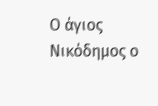Ο άγιος Νικόδημος ο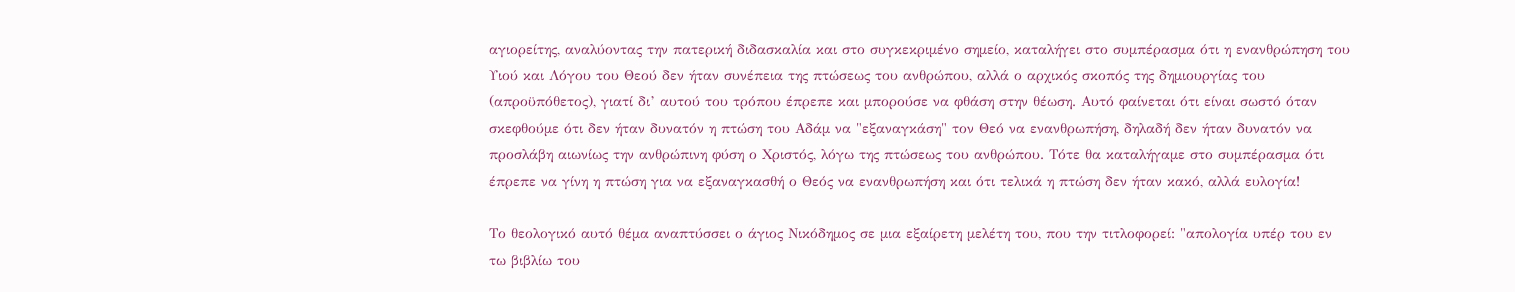αγιορείτης, αναλύοντας την πατερική διδασκαλία και στο συγκεκριμένο σημείο, καταλήγει στο συμπέρασμα ότι η ενανθρώπηση του Υιού και Λόγου του Θεού δεν ήταν συνέπεια της πτώσεως του ανθρώπου, αλλά ο αρχικός σκοπός της δημιουργίας του (απροϋπόθετος), γιατί δι’ αυτού του τρόπου έπρεπε και μπορούσε να φθάση στην θέωση. Αυτό φαίνεται ότι είναι σωστό όταν σκεφθούμε ότι δεν ήταν δυνατόν η πτώση του Αδάμ να "εξαναγκάση" τον Θεό να ενανθρωπήση, δηλαδή δεν ήταν δυνατόν να προσλάβη αιωνίως την ανθρώπινη φύση ο Χριστός, λόγω της πτώσεως του ανθρώπου. Τότε θα καταλήγαμε στο συμπέρασμα ότι έπρεπε να γίνη η πτώση για να εξαναγκασθή ο Θεός να ενανθρωπήση και ότι τελικά η πτώση δεν ήταν κακό, αλλά ευλογία!

Το θεολογικό αυτό θέμα αναπτύσσει ο άγιος Νικόδημος σε μια εξαίρετη μελέτη του, που την τιτλοφορεί: "απολογία υπέρ του εν τω βιβλίω του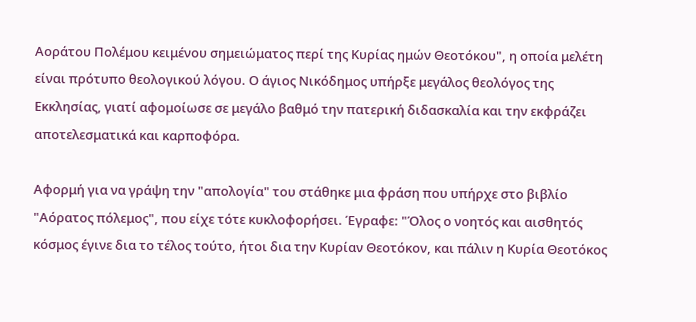Αοράτου Πολέμου κειμένου σημειώματος περί της Κυρίας ημών Θεοτόκου", η οποία μελέτη είναι πρότυπο θεολογικού λόγου. Ο άγιος Νικόδημος υπήρξε μεγάλος θεολόγος της Εκκλησίας, γιατί αφομοίωσε σε μεγάλο βαθμό την πατερική διδασκαλία και την εκφράζει αποτελεσματικά και καρποφόρα.

Αφορμή για να γράψη την "απολογία" του στάθηκε μια φράση που υπήρχε στο βιβλίο "Αόρατος πόλεμος", που είχε τότε κυκλοφορήσει. Έγραφε: "Όλος ο νοητός και αισθητός κόσμος έγινε δια το τέλος τούτο, ήτοι δια την Κυρίαν Θεοτόκον, και πάλιν η Κυρία Θεοτόκος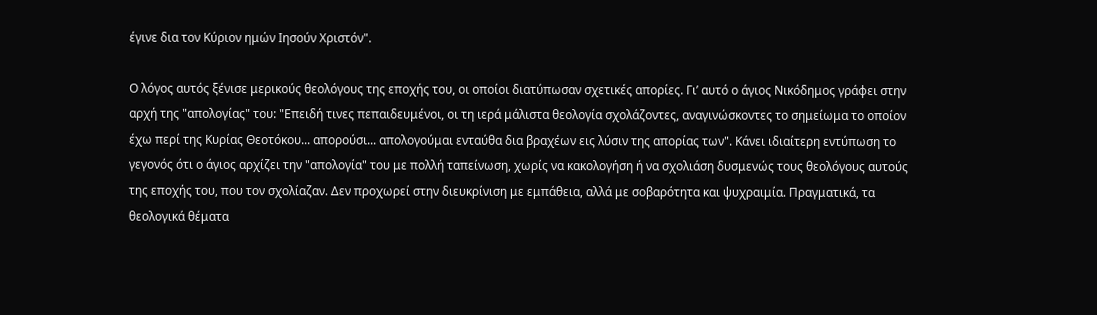έγινε δια τον Κύριον ημών Ιησούν Χριστόν".

Ο λόγος αυτός ξένισε μερικούς θεολόγους της εποχής του, οι οποίοι διατύπωσαν σχετικές απορίες. Γι’ αυτό ο άγιος Νικόδημος γράφει στην αρχή της "απολογίας" του: "Επειδή τινες πεπαιδευμένοι, οι τη ιερά μάλιστα θεολογία σχολάζοντες, αναγινώσκοντες το σημείωμα το οποίον έχω περί της Κυρίας Θεοτόκου... απορούσι... απολογούμαι ενταύθα δια βραχέων εις λύσιν της απορίας των". Κάνει ιδιαίτερη εντύπωση το γεγονός ότι ο άγιος αρχίζει την "απολογία" του με πολλή ταπείνωση, χωρίς να κακολογήση ή να σχολιάση δυσμενώς τους θεολόγους αυτούς της εποχής του, που τον σχολίαζαν. Δεν προχωρεί στην διευκρίνιση με εμπάθεια, αλλά με σοβαρότητα και ψυχραιμία. Πραγματικά, τα θεολογικά θέματα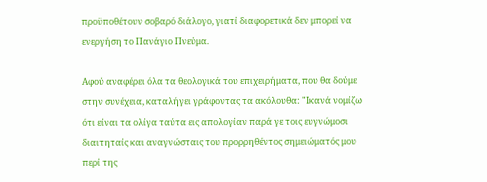προϋποθέτουν σοβαρό διάλογο, γιατί διαφορετικά δεν μπορεί να ενεργήση το Πανάγιο Πνεύμα.

Αφού αναφέρει όλα τα θεολογικά του επιχειρήματα, που θα δούμε στην συνέχεια, καταλήγει γράφοντας τα ακόλουθα: "Ικανά νομίζω ότι είναι τα ολίγα ταύτα εις απολογίαν παρά γε τοις ευγνώμοσι διαιτηταίς και αναγνώσταις του προρρηθέντος σημειώματός μου περί της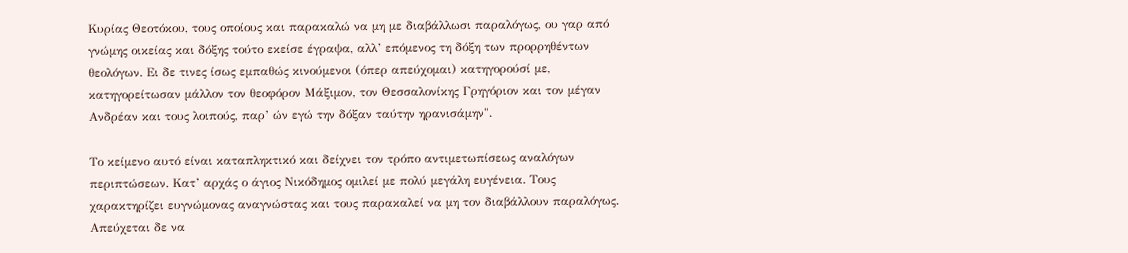Κυρίας Θεοτόκου, τους οποίους και παρακαλώ να μη με διαβάλλωσι παραλόγως, ου γαρ από γνώμης οικείας και δόξης τούτο εκείσε έγραψα, αλλ’ επόμενος τη δόξη των προρρηθέντων θεολόγων. Ει δε τινες ίσως εμπαθώς κινούμενοι (όπερ απεύχομαι) κατηγορούσί με, κατηγορείτωσαν μάλλον τον θεοφόρον Μάξιμον, τον Θεσσαλονίκης Γρηγόριον και τον μέγαν Ανδρέαν και τους λοιπούς, παρ’ ών εγώ την δόξαν ταύτην ηρανισάμην".

Το κείμενο αυτό είναι καταπληκτικό και δείχνει τον τρόπο αντιμετωπίσεως αναλόγων περιπτώσεων. Κατ’ αρχάς ο άγιος Νικόδημος ομιλεί με πολύ μεγάλη ευγένεια. Τους χαρακτηρίζει ευγνώμονας αναγνώστας και τους παρακαλεί να μη τον διαβάλλουν παραλόγως. Απεύχεται δε να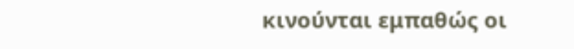κινούνται εμπαθώς οι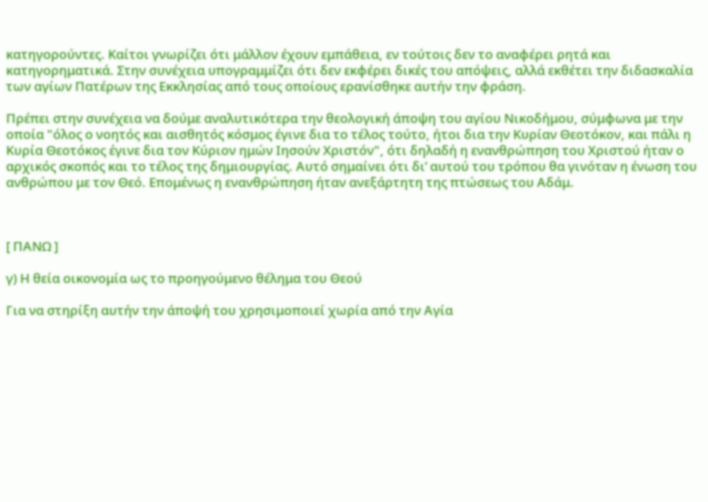κατηγορούντες. Καίτοι γνωρίζει ότι μάλλον έχουν εμπάθεια, εν τούτοις δεν το αναφέρει ρητά και κατηγορηματικά. Στην συνέχεια υπογραμμίζει ότι δεν εκφέρει δικές του απόψεις, αλλά εκθέτει την διδασκαλία των αγίων Πατέρων της Εκκλησίας από τους οποίους ερανίσθηκε αυτήν την φράση.

Πρέπει στην συνέχεια να δούμε αναλυτικότερα την θεολογική άποψη του αγίου Νικοδήμου, σύμφωνα με την οποία "όλος ο νοητός και αισθητός κόσμος έγινε δια το τέλος τούτο, ήτοι δια την Κυρίαν Θεοτόκον, και πάλι η Κυρία Θεοτόκος έγινε δια τον Κύριον ημών Ιησούν Χριστόν", ότι δηλαδή η ενανθρώπηση του Χριστού ήταν ο αρχικός σκοπός και το τέλος της δημιουργίας. Αυτό σημαίνει ότι δι’ αυτού του τρόπου θα γινόταν η ένωση του ανθρώπου με τον Θεό. Επομένως η ενανθρώπηση ήταν ανεξάρτητη της πτώσεως του Αδάμ.



[ ΠΑΝΩ ]

γ) Η θεία οικονομία ως το προηγούμενο θέλημα του Θεού

Για να στηρίξη αυτήν την άποψή του χρησιμοποιεί χωρία από την Αγία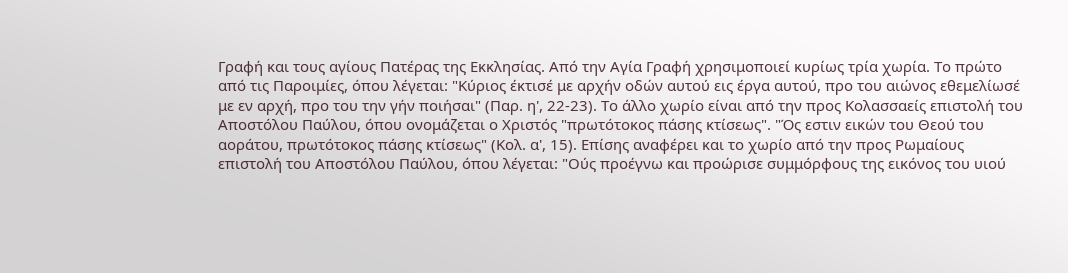Γραφή και τους αγίους Πατέρας της Εκκλησίας. Από την Αγία Γραφή χρησιμοποιεί κυρίως τρία χωρία. Το πρώτο από τις Παροιμίες, όπου λέγεται: "Κύριος έκτισέ με αρχήν οδών αυτού εις έργα αυτού, προ του αιώνος εθεμελίωσέ με εν αρχή, προ του την γήν ποιήσαι" (Παρ. η', 22-23). Το άλλο χωρίο είναι από την προς Κολασσαείς επιστολή του Αποστόλου Παύλου, όπου ονομάζεται ο Χριστός "πρωτότοκος πάσης κτίσεως". "Ός εστιν εικών του Θεού του αοράτου, πρωτότοκος πάσης κτίσεως" (Κολ. α', 15). Επίσης αναφέρει και το χωρίο από την προς Ρωμαίους επιστολή του Αποστόλου Παύλου, όπου λέγεται: "Ούς προέγνω και προώρισε συμμόρφους της εικόνος του υιού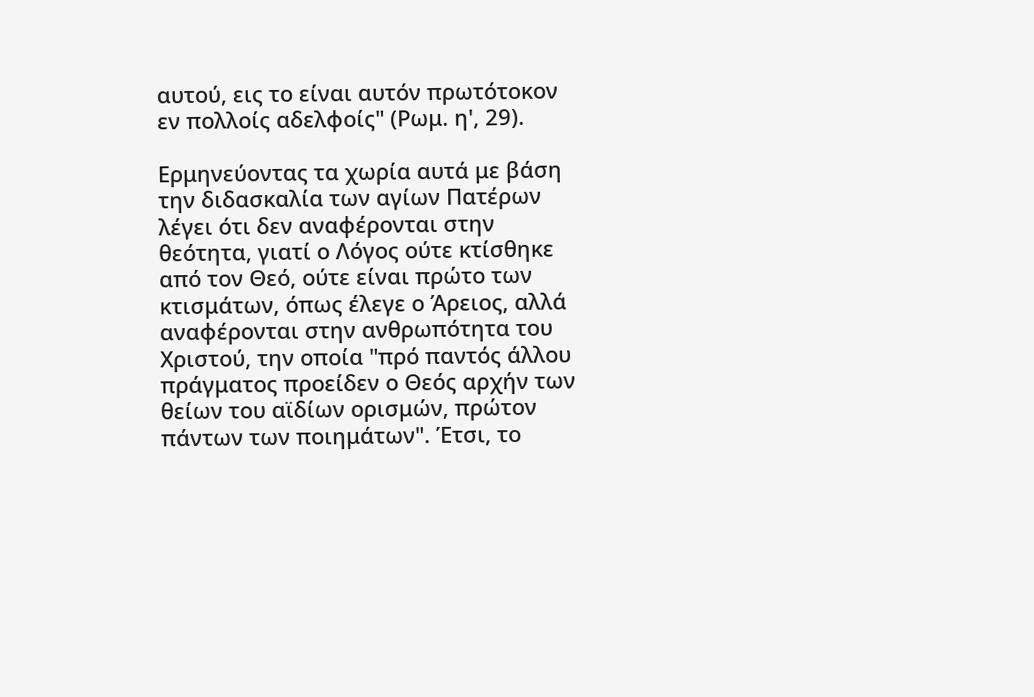αυτού, εις το είναι αυτόν πρωτότοκον εν πολλοίς αδελφοίς" (Ρωμ. η', 29).

Ερμηνεύοντας τα χωρία αυτά με βάση την διδασκαλία των αγίων Πατέρων λέγει ότι δεν αναφέρονται στην θεότητα, γιατί ο Λόγος ούτε κτίσθηκε από τον Θεό, ούτε είναι πρώτο των κτισμάτων, όπως έλεγε ο Άρειος, αλλά αναφέρονται στην ανθρωπότητα του Χριστού, την οποία "πρό παντός άλλου πράγματος προείδεν ο Θεός αρχήν των θείων του αϊδίων ορισμών, πρώτον πάντων των ποιημάτων". Έτσι, το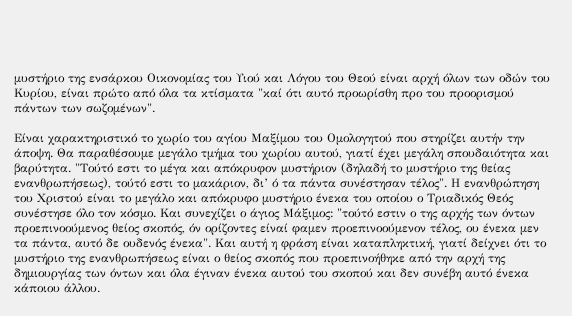μυστήριο της ενσάρκου Οικονομίας του Υιού και Λόγου του Θεού είναι αρχή όλων των οδών του Κυρίου, είναι πρώτο από όλα τα κτίσματα "καί ότι αυτό προωρίσθη προ του προορισμού πάντων των σωζομένων".

Είναι χαρακτηριστικό το χωρίο του αγίου Μαξίμου του Ομολογητού που στηρίζει αυτήν την άποψη. Θα παραθέσουμε μεγάλο τμήμα του χωρίου αυτού, γιατί έχει μεγάλη σπουδαιότητα και βαρύτητα. "Τούτό εστι το μέγα και απόκρυφον μυστήριον (δηλαδή το μυστήριο της θείας ενανθρωπήσεως), τούτό εστι το μακάριον, δι’ ό τα πάντα συνέστησαν τέλος". Η ενανθρώπηση του Χριστού είναι το μεγάλο και απόκρυφο μυστήριο ένεκα του οποίου ο Τριαδικός Θεός συνέστησε όλο τον κόσμο. Και συνεχίζει ο άγιος Μάξιμος: "τούτό εστιν ο της αρχής των όντων προεπινοούμενος θείος σκοπός, όν ορίζοντες είναί φαμεν προεπινοούμενον τέλος, ου ένεκα μεν τα πάντα, αυτό δε ουδενός ένεκα". Και αυτή η φράση είναι καταπληκτική, γιατί δείχνει ότι το μυστήριο της ενανθρωπήσεως είναι ο θείος σκοπός που προεπινοήθηκε από την αρχή της δημιουργίας των όντων και όλα έγιναν ένεκα αυτού του σκοπού και δεν συνέβη αυτό ένεκα κάποιου άλλου.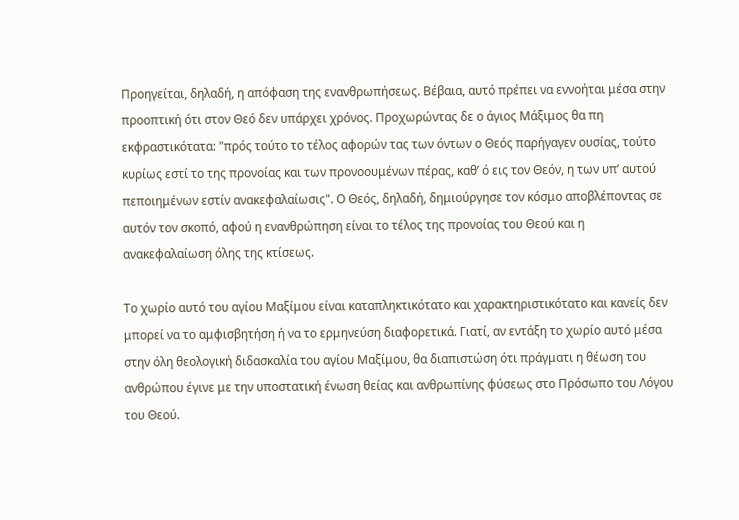Προηγείται, δηλαδή, η απόφαση της ενανθρωπήσεως. Βέβαια, αυτό πρέπει να εννοήται μέσα στην προοπτική ότι στον Θεό δεν υπάρχει χρόνος. Προχωρώντας δε ο άγιος Μάξιμος θα πη εκφραστικότατα: "πρός τούτο το τέλος αφορών τας των όντων ο Θεός παρήγαγεν ουσίας, τούτο κυρίως εστί το της προνοίας και των προνοουμένων πέρας, καθ’ ό εις τον Θεόν, η των υπ’ αυτού πεποιημένων εστίν ανακεφαλαίωσις". Ο Θεός, δηλαδή, δημιούργησε τον κόσμο αποβλέποντας σε αυτόν τον σκοπό, αφού η ενανθρώπηση είναι το τέλος της προνοίας του Θεού και η ανακεφαλαίωση όλης της κτίσεως.

Το χωρίο αυτό του αγίου Μαξίμου είναι καταπληκτικότατο και χαρακτηριστικότατο και κανείς δεν μπορεί να το αμφισβητήση ή να το ερμηνεύση διαφορετικά. Γιατί, αν εντάξη το χωρίο αυτό μέσα στην όλη θεολογική διδασκαλία του αγίου Μαξίμου, θα διαπιστώση ότι πράγματι η θέωση του ανθρώπου έγινε με την υποστατική ένωση θείας και ανθρωπίνης φύσεως στο Πρόσωπο του Λόγου του Θεού.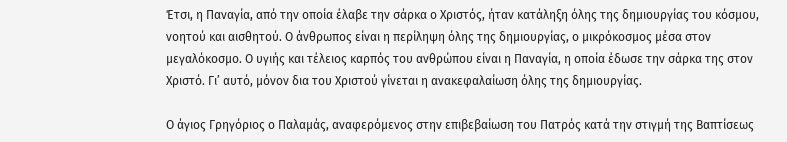Έτσι, η Παναγία, από την οποία έλαβε την σάρκα ο Χριστός, ήταν κατάληξη όλης της δημιουργίας του κόσμου, νοητού και αισθητού. Ο άνθρωπος είναι η περίληψη όλης της δημιουργίας, ο μικρόκοσμος μέσα στον μεγαλόκοσμο. Ο υγιής και τέλειος καρπός του ανθρώπου είναι η Παναγία, η οποία έδωσε την σάρκα της στον Χριστό. Γι’ αυτό, μόνον δια του Χριστού γίνεται η ανακεφαλαίωση όλης της δημιουργίας.

Ο άγιος Γρηγόριος ο Παλαμάς, αναφερόμενος στην επιβεβαίωση του Πατρός κατά την στιγμή της Βαπτίσεως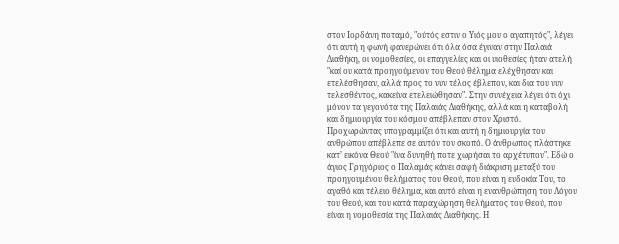στον Ιορδάνη ποταμό, "ούτός εστιν ο Υιός μου ο αγαπητός", λέγει ότι αυτή η φωνή φανερώνει ότι όλα όσα έγιναν στην Παλαιά Διαθήκη, οι νομοθεσίες, οι επαγγελίες και οι υιοθεσίες ήταν ατελή "καί ου κατά προηγούμενον του Θεού θέλημα ελέχθησαν και ετελέσθησαν, αλλά προς το νυν τέλος έβλεπον, και δια του νυν τελεσθέντος, κακείνα ετελειώθησαν". Στην συνέχεια λέγει ότι όχι μόνον τα γεγονότα της Παλαιάς Διαθήκης, αλλά και η καταβολή και δημιουργία του κόσμου απέβλεπαν στον Χριστό. Προχωρώντας υπογραμμίζει ότι και αυτή η δημιουργία του ανθρώπου απέβλεπε σε αυτόν τον σκοπό. Ο άνθρωπος πλάστηκε κατ’ εικόνα Θεού "ίνα δυνηθή ποτε χωρήσαι το αρχέτυπον". Εδώ ο άγιος Γρηγόριος ο Παλαμάς κάνει σαφή διάκριση μεταξύ του προηγουμένου θελήματος του Θεού, που είναι η ευδοκία Του, το αγαθό και τέλειο θέλημα, και αυτό είναι η ενανθρώπηση του Λόγου του Θεού, και του κατά παραχώρηση θελήματος του Θεού, που είναι η νομοθεσία της Παλαιάς Διαθήκης. Η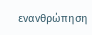ενανθρώπηση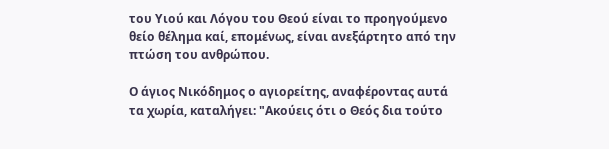του Υιού και Λόγου του Θεού είναι το προηγούμενο θείο θέλημα καί, επομένως, είναι ανεξάρτητο από την πτώση του ανθρώπου.

Ο άγιος Νικόδημος ο αγιορείτης, αναφέροντας αυτά τα χωρία, καταλήγει: "Ακούεις ότι ο Θεός δια τούτο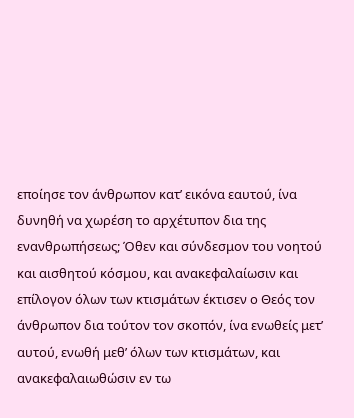εποίησε τον άνθρωπον κατ’ εικόνα εαυτού, ίνα δυνηθή να χωρέση το αρχέτυπον δια της ενανθρωπήσεως; Όθεν και σύνδεσμον του νοητού και αισθητού κόσμου, και ανακεφαλαίωσιν και επίλογον όλων των κτισμάτων έκτισεν ο Θεός τον άνθρωπον δια τούτον τον σκοπόν, ίνα ενωθείς μετ’ αυτού, ενωθή μεθ’ όλων των κτισμάτων, και ανακεφαλαιωθώσιν εν τω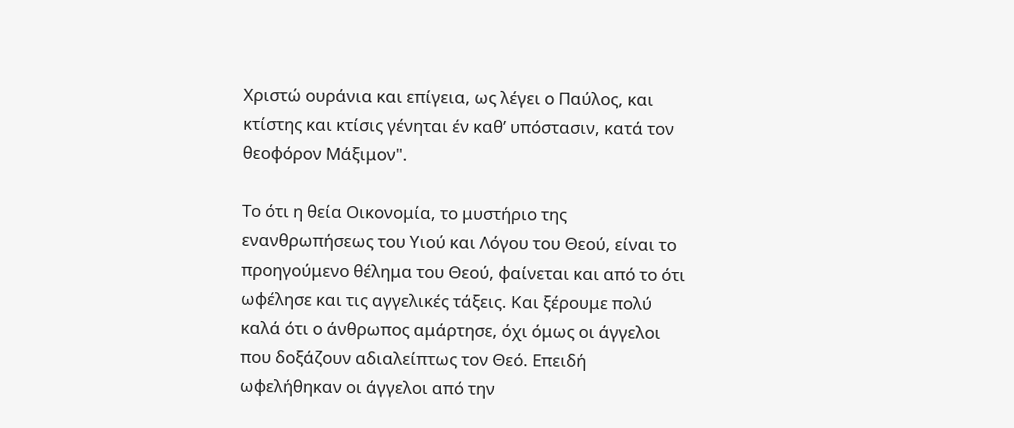Χριστώ ουράνια και επίγεια, ως λέγει ο Παύλος, και κτίστης και κτίσις γένηται έν καθ’ υπόστασιν, κατά τον θεοφόρον Μάξιμον".

Το ότι η θεία Οικονομία, το μυστήριο της ενανθρωπήσεως του Υιού και Λόγου του Θεού, είναι το προηγούμενο θέλημα του Θεού, φαίνεται και από το ότι ωφέλησε και τις αγγελικές τάξεις. Και ξέρουμε πολύ καλά ότι ο άνθρωπος αμάρτησε, όχι όμως οι άγγελοι που δοξάζουν αδιαλείπτως τον Θεό. Επειδή ωφελήθηκαν οι άγγελοι από την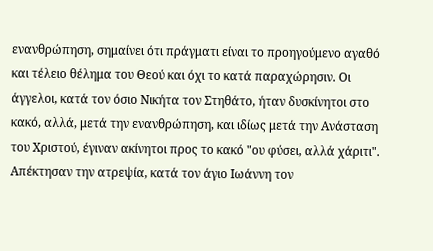ενανθρώπηση, σημαίνει ότι πράγματι είναι το προηγούμενο αγαθό και τέλειο θέλημα του Θεού και όχι το κατά παραχώρησιν. Οι άγγελοι, κατά τον όσιο Νικήτα τον Στηθάτο, ήταν δυσκίνητοι στο κακό, αλλά, μετά την ενανθρώπηση, και ιδίως μετά την Ανάσταση του Χριστού, έγιναν ακίνητοι προς το κακό "ου φύσει, αλλά χάριτι". Απέκτησαν την ατρεψία, κατά τον άγιο Ιωάννη τον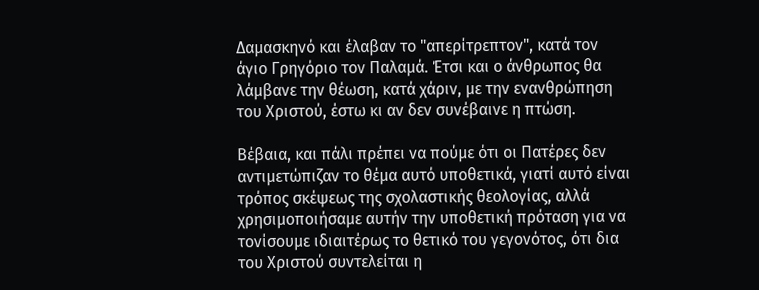Δαμασκηνό και έλαβαν το "απερίτρεπτον", κατά τον άγιο Γρηγόριο τον Παλαμά. Έτσι και ο άνθρωπος θα λάμβανε την θέωση, κατά χάριν, με την ενανθρώπηση του Χριστού, έστω κι αν δεν συνέβαινε η πτώση.

Βέβαια, και πάλι πρέπει να πούμε ότι οι Πατέρες δεν αντιμετώπιζαν το θέμα αυτό υποθετικά, γιατί αυτό είναι τρόπος σκέψεως της σχολαστικής θεολογίας, αλλά χρησιμοποιήσαμε αυτήν την υποθετική πρόταση για να τονίσουμε ιδιαιτέρως το θετικό του γεγονότος, ότι δια του Χριστού συντελείται η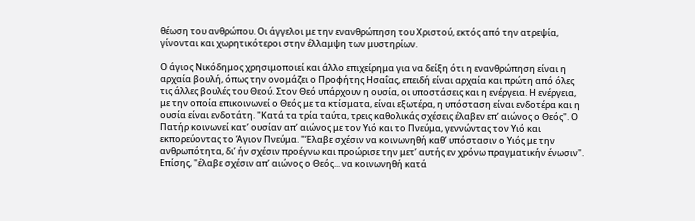θέωση του ανθρώπου. Οι άγγελοι με την ενανθρώπηση του Χριστού, εκτός από την ατρεψία, γίνονται και χωρητικότεροι στην έλλαμψη των μυστηρίων.

Ο άγιος Νικόδημος χρησιμοποιεί και άλλο επιχείρημα για να δείξη ότι η ενανθρώπηση είναι η αρχαία βουλή, όπως την ονομάζει ο Προφήτης Ησαΐας, επειδή είναι αρχαία και πρώτη από όλες τις άλλες βουλές του Θεού. Στον Θεό υπάρχουν η ουσία, οι υποστάσεις και η ενέργεια. Η ενέργεια, με την οποία επικοινωνεί ο Θεός με τα κτίσματα, είναι εξωτέρα, η υπόσταση είναι ενδοτέρα και η ουσία είναι ενδοτάτη. "Κατά τα τρία ταύτα, τρεις καθολικάς σχέσεις έλαβεν επ’ αιώνος ο Θεός". Ο Πατήρ κοινωνεί κατ’ ουσίαν απ’ αιώνος με τον Υιό και το Πνεύμα, γεννώντας τον Υιό και εκπορεύοντας το Άγιον Πνεύμα. "Έλαβε σχέσιν να κοινωνηθή καθ’ υπόστασιν ο Υιός με την ανθρωπότητα, δι’ ήν σχέσιν προέγνω και προώρισε την μετ’ αυτής εν χρόνω πραγματικήν ένωσιν". Επίσης, "έλαβε σχέσιν απ’ αιώνος ο Θεός... να κοινωνηθή κατά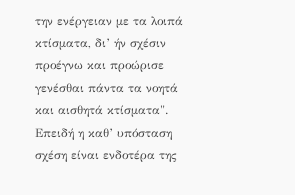την ενέργειαν με τα λοιπά κτίσματα, δι’ ήν σχέσιν προέγνω και προώρισε γενέσθαι πάντα τα νοητά και αισθητά κτίσματα". Επειδή η καθ’ υπόσταση σχέση είναι ενδοτέρα της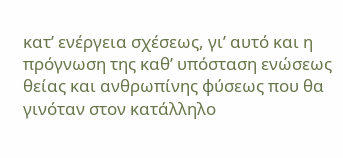κατ’ ενέργεια σχέσεως, γι’ αυτό και η πρόγνωση της καθ’ υπόσταση ενώσεως θείας και ανθρωπίνης φύσεως που θα γινόταν στον κατάλληλο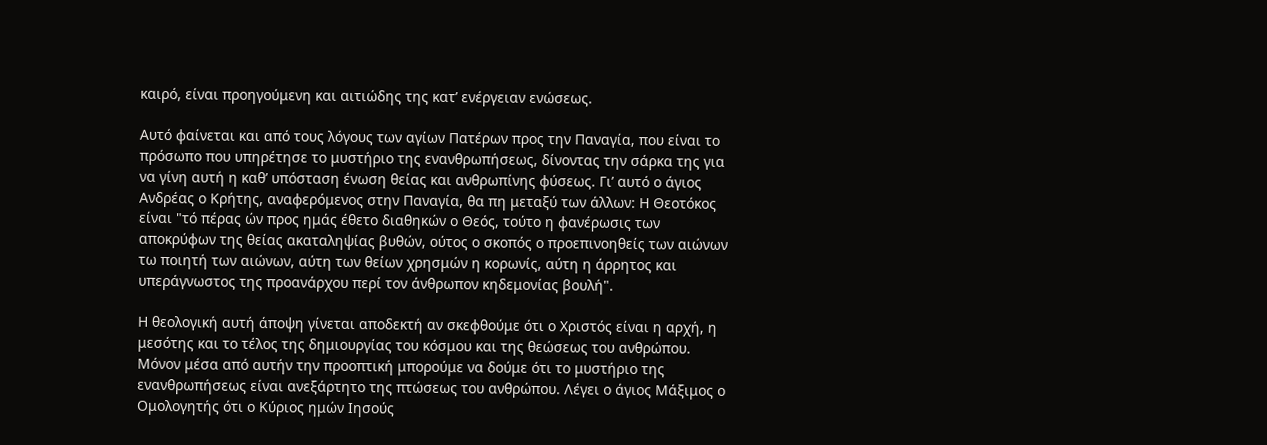καιρό, είναι προηγούμενη και αιτιώδης της κατ’ ενέργειαν ενώσεως.

Αυτό φαίνεται και από τους λόγους των αγίων Πατέρων προς την Παναγία, που είναι το πρόσωπο που υπηρέτησε το μυστήριο της ενανθρωπήσεως, δίνοντας την σάρκα της για να γίνη αυτή η καθ’ υπόσταση ένωση θείας και ανθρωπίνης φύσεως. Γι’ αυτό ο άγιος Ανδρέας ο Κρήτης, αναφερόμενος στην Παναγία, θα πη μεταξύ των άλλων: Η Θεοτόκος είναι "τό πέρας ών προς ημάς έθετο διαθηκών ο Θεός, τούτο η φανέρωσις των αποκρύφων της θείας ακαταληψίας βυθών, ούτος ο σκοπός ο προεπινοηθείς των αιώνων τω ποιητή των αιώνων, αύτη των θείων χρησμών η κορωνίς, αύτη η άρρητος και υπεράγνωστος της προανάρχου περί τον άνθρωπον κηδεμονίας βουλή".

Η θεολογική αυτή άποψη γίνεται αποδεκτή αν σκεφθούμε ότι ο Χριστός είναι η αρχή, η μεσότης και το τέλος της δημιουργίας του κόσμου και της θεώσεως του ανθρώπου. Μόνον μέσα από αυτήν την προοπτική μπορούμε να δούμε ότι το μυστήριο της ενανθρωπήσεως είναι ανεξάρτητο της πτώσεως του ανθρώπου. Λέγει ο άγιος Μάξιμος ο Ομολογητής ότι ο Κύριος ημών Ιησούς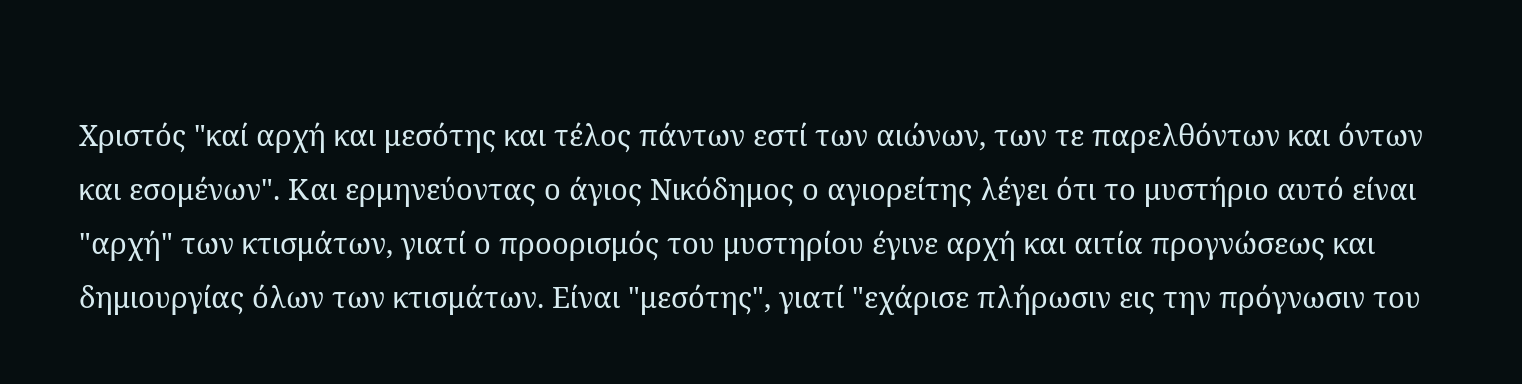Χριστός "καί αρχή και μεσότης και τέλος πάντων εστί των αιώνων, των τε παρελθόντων και όντων και εσομένων". Και ερμηνεύοντας ο άγιος Νικόδημος ο αγιορείτης λέγει ότι το μυστήριο αυτό είναι "αρχή" των κτισμάτων, γιατί ο προορισμός του μυστηρίου έγινε αρχή και αιτία προγνώσεως και δημιουργίας όλων των κτισμάτων. Είναι "μεσότης", γιατί "εχάρισε πλήρωσιν εις την πρόγνωσιν του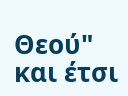Θεού" και έτσι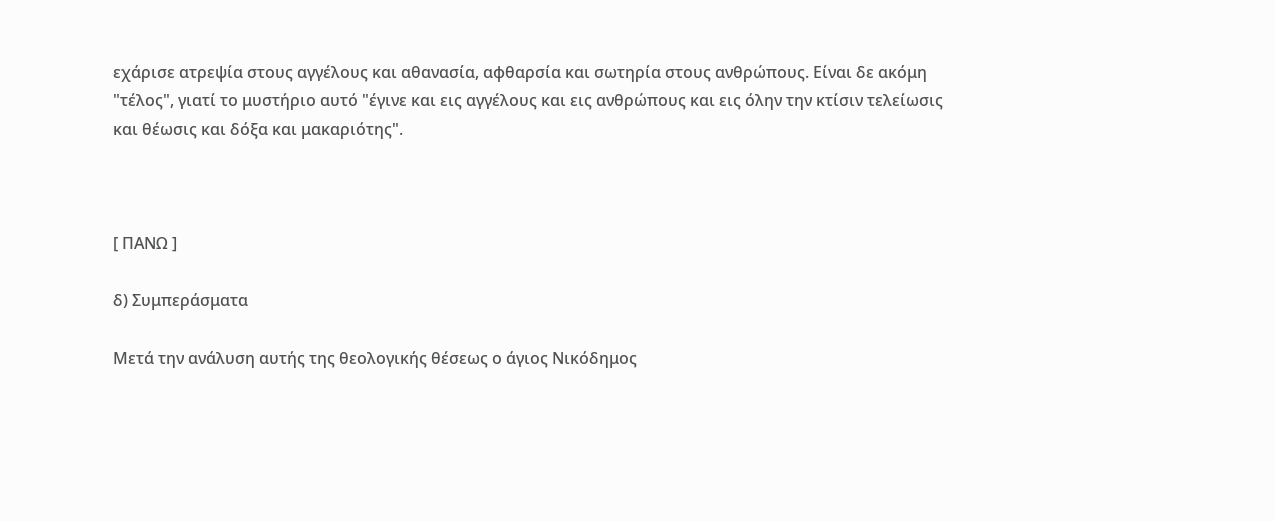εχάρισε ατρεψία στους αγγέλους και αθανασία, αφθαρσία και σωτηρία στους ανθρώπους. Είναι δε ακόμη "τέλος", γιατί το μυστήριο αυτό "έγινε και εις αγγέλους και εις ανθρώπους και εις όλην την κτίσιν τελείωσις και θέωσις και δόξα και μακαριότης".



[ ΠΑΝΩ ]

δ) Συμπεράσματα

Μετά την ανάλυση αυτής της θεολογικής θέσεως ο άγιος Νικόδημος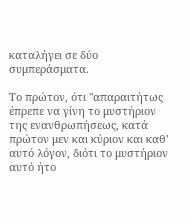καταλήγει σε δύο συμπεράσματα.

Το πρώτον, ότι "απαραιτήτως έπρεπε να γίνη το μυστήριον της ενανθρωπήσεως, κατά πρώτον μεν και κύριον και καθ’ αυτό λόγον, διότι το μυστήριον αυτό ήτο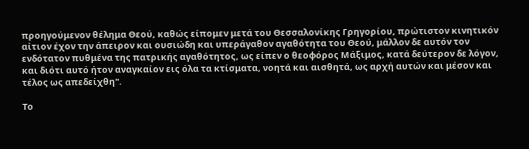προηγούμενον θέλημα Θεού, καθώς είπομεν μετά του Θεσσαλονίκης Γρηγορίου, πρώτιστον κινητικόν αίτιον έχον την άπειρον και ουσιώδη και υπεράγαθον αγαθότητα του Θεού, μάλλον δε αυτόν τον ενδότατον πυθμένα της πατρικής αγαθότητος, ως είπεν ο θεοφόρος Μάξιμος, κατά δεύτερον δε λόγον, και διότι αυτό ήτον αναγκαίον εις όλα τα κτίσματα, νοητά και αισθητά, ως αρχή αυτών και μέσον και τέλος ως απεδείχθη".

Το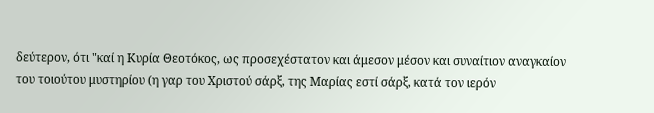δεύτερον, ότι "καί η Κυρία Θεοτόκος, ως προσεχέστατον και άμεσον μέσον και συναίτιον αναγκαίον του τοιούτου μυστηρίου (η γαρ του Χριστού σάρξ, της Μαρίας εστί σάρξ, κατά τον ιερόν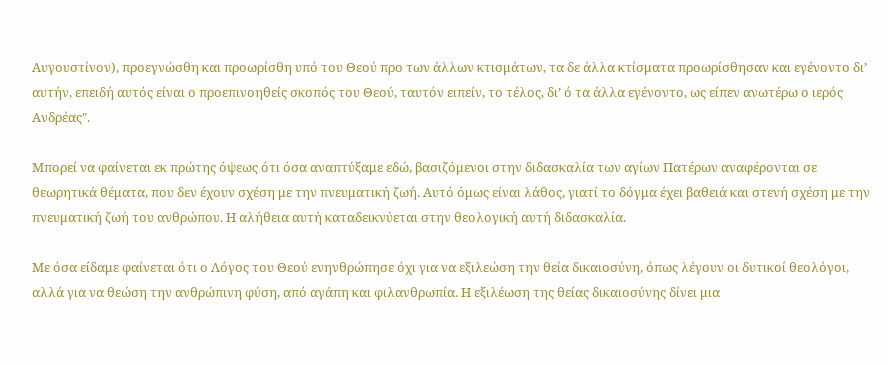Αυγουστίνον), προεγνώσθη και προωρίσθη υπό του Θεού προ των άλλων κτισμάτων, τα δε άλλα κτίσματα προωρίσθησαν και εγένοντο δι’ αυτήν, επειδή αυτός είναι ο προεπινοηθείς σκοπός του Θεού, ταυτόν ειπείν, το τέλος, δι’ ό τα άλλα εγένοντο, ως είπεν ανωτέρω ο ιερός Ανδρέας".

Μπορεί να φαίνεται εκ πρώτης όψεως ότι όσα αναπτύξαμε εδώ, βασιζόμενοι στην διδασκαλία των αγίων Πατέρων αναφέρονται σε θεωρητικά θέματα, που δεν έχουν σχέση με την πνευματική ζωή. Αυτό όμως είναι λάθος, γιατί το δόγμα έχει βαθειά και στενή σχέση με την πνευματική ζωή του ανθρώπου. Η αλήθεια αυτή καταδεικνύεται στην θεολογική αυτή διδασκαλία.

Με όσα είδαμε φαίνεται ότι ο Λόγος του Θεού ενηνθρώπησε όχι για να εξιλεώση την θεία δικαιοσύνη, όπως λέγουν οι δυτικοί θεολόγοι, αλλά για να θεώση την ανθρώπινη φύση, από αγάπη και φιλανθρωπία. Η εξιλέωση της θείας δικαιοσύνης δίνει μια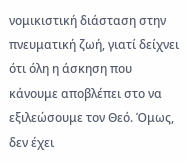νομικιστική διάσταση στην πνευματική ζωή, γιατί δείχνει ότι όλη η άσκηση που κάνουμε αποβλέπει στο να εξιλεώσουμε τον Θεό. Όμως, δεν έχει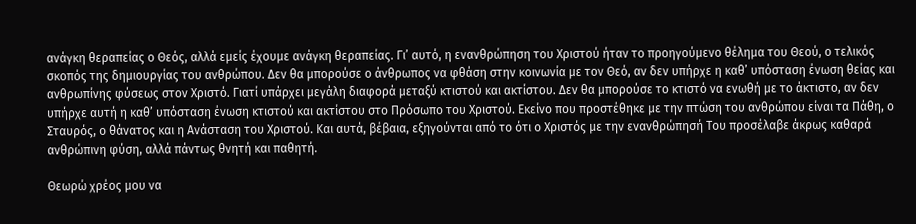ανάγκη θεραπείας ο Θεός, αλλά εμείς έχουμε ανάγκη θεραπείας. Γι’ αυτό, η ενανθρώπηση του Χριστού ήταν το προηγούμενο θέλημα του Θεού, ο τελικός σκοπός της δημιουργίας του ανθρώπου. Δεν θα μπορούσε ο άνθρωπος να φθάση στην κοινωνία με τον Θεό, αν δεν υπήρχε η καθ’ υπόσταση ένωση θείας και ανθρωπίνης φύσεως στον Χριστό. Γιατί υπάρχει μεγάλη διαφορά μεταξύ κτιστού και ακτίστου. Δεν θα μπορούσε το κτιστό να ενωθή με το άκτιστο, αν δεν υπήρχε αυτή η καθ’ υπόσταση ένωση κτιστού και ακτίστου στο Πρόσωπο του Χριστού. Εκείνο που προστέθηκε με την πτώση του ανθρώπου είναι τα Πάθη, ο Σταυρός, ο θάνατος και η Ανάσταση του Χριστού. Και αυτά, βέβαια, εξηγούνται από το ότι ο Χριστός με την ενανθρώπησή Του προσέλαβε άκρως καθαρά ανθρώπινη φύση, αλλά πάντως θνητή και παθητή.

Θεωρώ χρέος μου να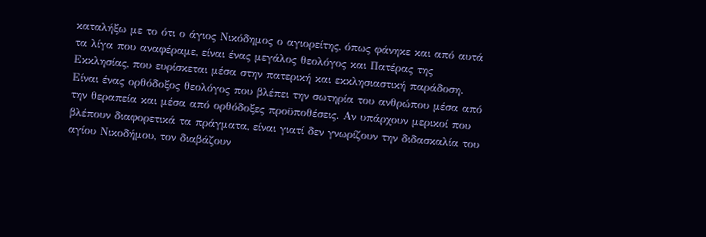καταλήξω με το ότι ο άγιος Νικόδημος ο αγιορείτης, όπως φάνηκε και από αυτά τα λίγα που αναφέραμε, είναι ένας μεγάλος θεολόγος και Πατέρας της Εκκλησίας, που ευρίσκεται μέσα στην πατερική και εκκλησιαστική παράδοση. Είναι ένας ορθόδοξος θεολόγος που βλέπει την σωτηρία του ανθρώπου μέσα από την θεραπεία και μέσα από ορθόδοξες προϋποθέσεις. Αν υπάρχουν μερικοί που βλέπουν διαφορετικά τα πράγματα, είναι γιατί δεν γνωρίζουν την διδασκαλία του αγίου Νικοδήμου, τον διαβάζουν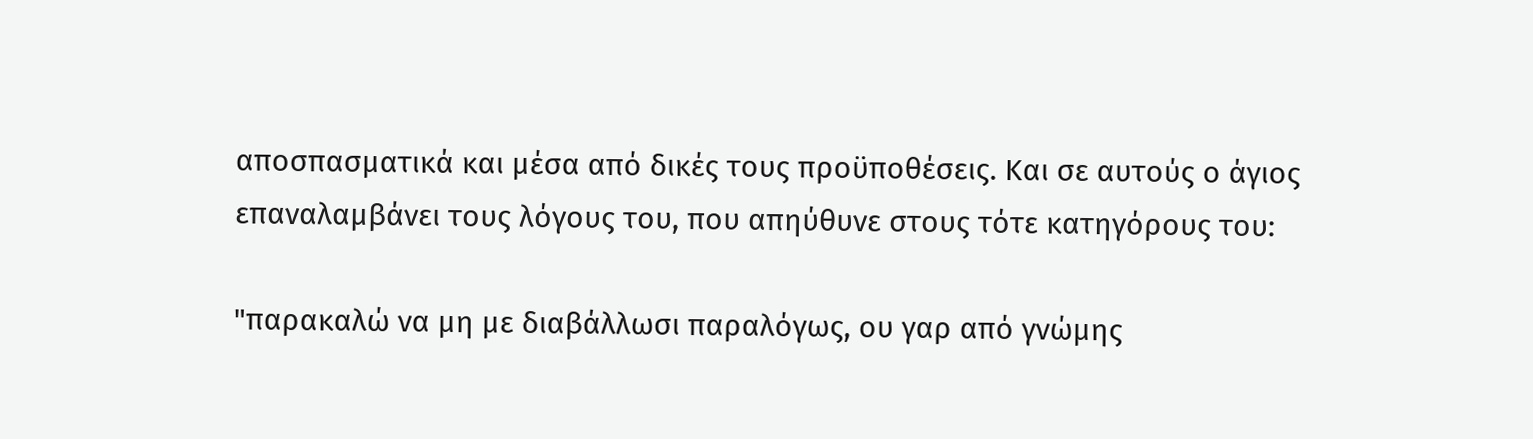αποσπασματικά και μέσα από δικές τους προϋποθέσεις. Και σε αυτούς ο άγιος επαναλαμβάνει τους λόγους του, που απηύθυνε στους τότε κατηγόρους του:

"παρακαλώ να μη με διαβάλλωσι παραλόγως, ου γαρ από γνώμης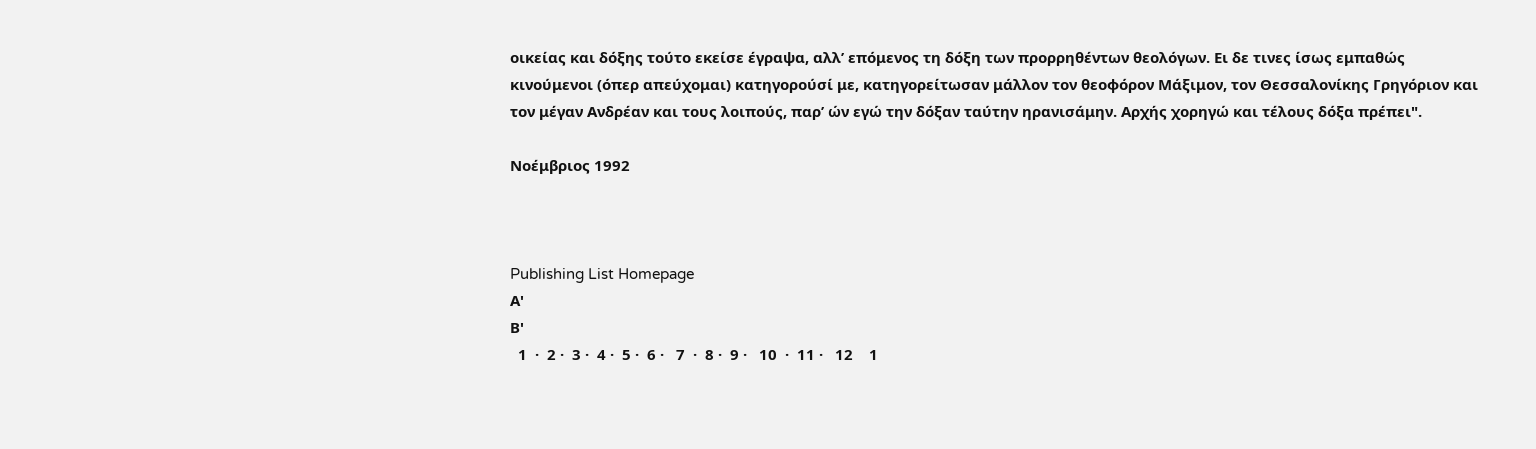οικείας και δόξης τούτο εκείσε έγραψα, αλλ’ επόμενος τη δόξη των προρρηθέντων θεολόγων. Ει δε τινες ίσως εμπαθώς κινούμενοι (όπερ απεύχομαι) κατηγορούσί με, κατηγορείτωσαν μάλλον τον θεοφόρον Μάξιμον, τον Θεσσαλονίκης Γρηγόριον και τον μέγαν Ανδρέαν και τους λοιπούς, παρ’ ών εγώ την δόξαν ταύτην ηρανισάμην. Αρχής χορηγώ και τέλους δόξα πρέπει".

Νοέμβριος 1992



Publishing List Homepage
Α'
Β'
  1  ·  2 ·  3 ·  4 ·  5 ·  6 ·   7  ·  8 ·  9 ·   10  ·  11 ·   12    1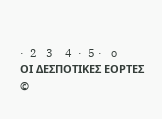·  2   3    4  ·  5 ·   o
ΟΙ ΔΕΣΠΟΤΙΚΕΣ ΕΟΡΤΕΣ
©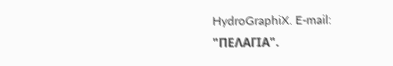HydroGraphiX. E-mail: "ΠΕΛΑΓΙΑ".